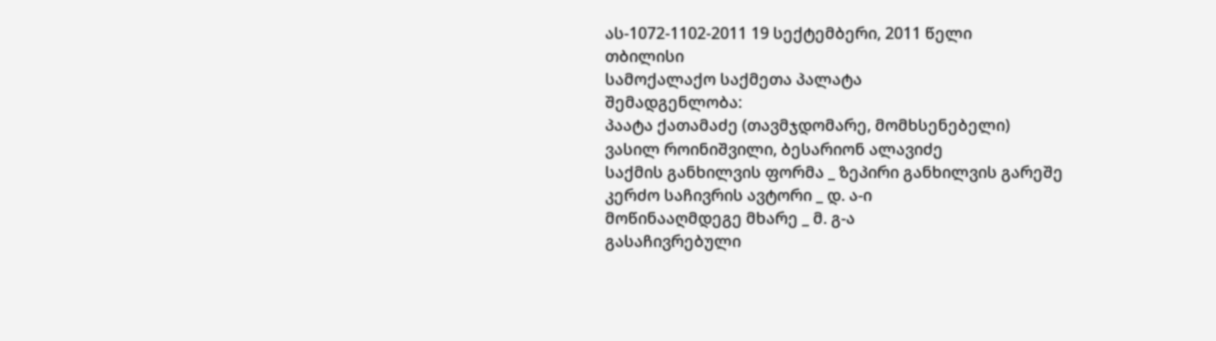ას-1072-1102-2011 19 სექტემბერი, 2011 წელი
თბილისი
სამოქალაქო საქმეთა პალატა
შემადგენლობა:
პაატა ქათამაძე (თავმჯდომარე, მომხსენებელი)
ვასილ როინიშვილი, ბესარიონ ალავიძე
საქმის განხილვის ფორმა _ ზეპირი განხილვის გარეშე
კერძო საჩივრის ავტორი _ დ. ა-ი
მოწინააღმდეგე მხარე _ მ. გ-ა
გასაჩივრებული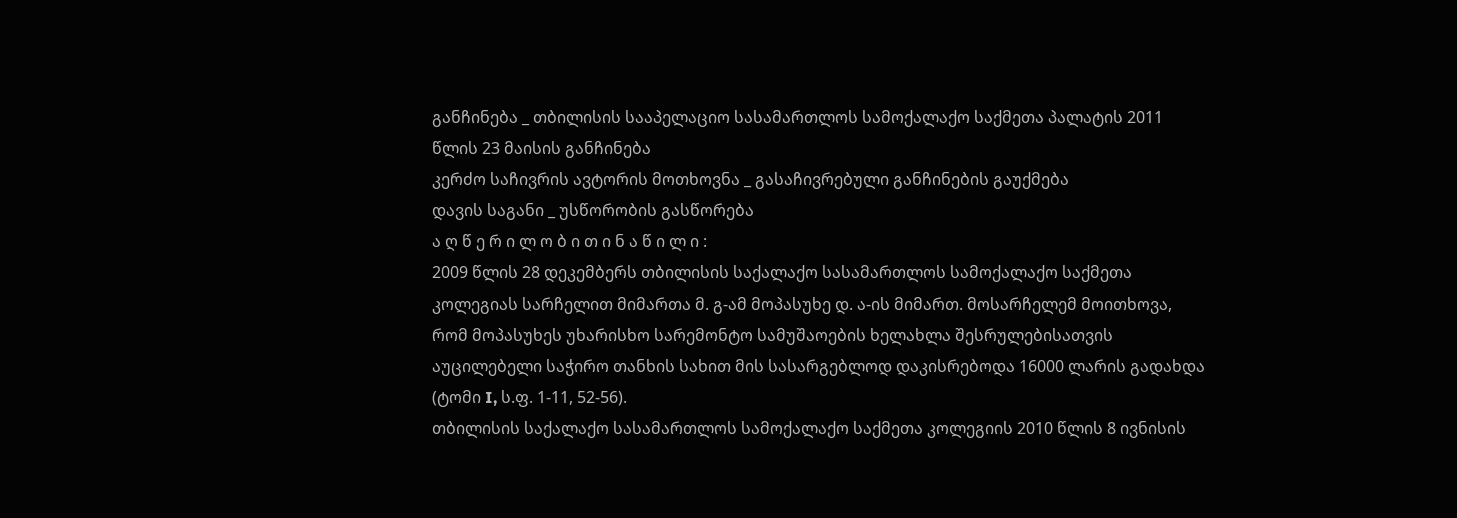განჩინება _ თბილისის სააპელაციო სასამართლოს სამოქალაქო საქმეთა პალატის 2011 წლის 23 მაისის განჩინება
კერძო საჩივრის ავტორის მოთხოვნა _ გასაჩივრებული განჩინების გაუქმება
დავის საგანი _ უსწორობის გასწორება
ა ღ წ ე რ ი ლ ო ბ ი თ ი ნ ა წ ი ლ ი :
2009 წლის 28 დეკემბერს თბილისის საქალაქო სასამართლოს სამოქალაქო საქმეთა კოლეგიას სარჩელით მიმართა მ. გ-ამ მოპასუხე დ. ა-ის მიმართ. მოსარჩელემ მოითხოვა, რომ მოპასუხეს უხარისხო სარემონტო სამუშაოების ხელახლა შესრულებისათვის აუცილებელი საჭირო თანხის სახით მის სასარგებლოდ დაკისრებოდა 16000 ლარის გადახდა (ტომი I, ს.ფ. 1-11, 52-56).
თბილისის საქალაქო სასამართლოს სამოქალაქო საქმეთა კოლეგიის 2010 წლის 8 ივნისის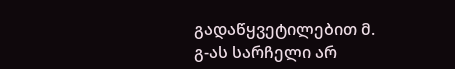გადაწყვეტილებით მ. გ-ას სარჩელი არ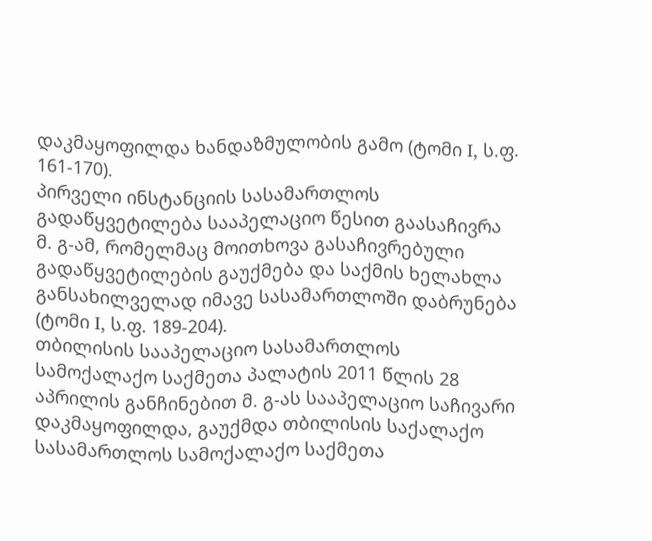დაკმაყოფილდა ხანდაზმულობის გამო (ტომი I, ს.ფ. 161-170).
პირველი ინსტანციის სასამართლოს გადაწყვეტილება სააპელაციო წესით გაასაჩივრა მ. გ-ამ, რომელმაც მოითხოვა გასაჩივრებული გადაწყვეტილების გაუქმება და საქმის ხელახლა განსახილველად იმავე სასამართლოში დაბრუნება (ტომი I, ს.ფ. 189-204).
თბილისის სააპელაციო სასამართლოს სამოქალაქო საქმეთა პალატის 2011 წლის 28 აპრილის განჩინებით მ. გ-ას სააპელაციო საჩივარი დაკმაყოფილდა, გაუქმდა თბილისის საქალაქო სასამართლოს სამოქალაქო საქმეთა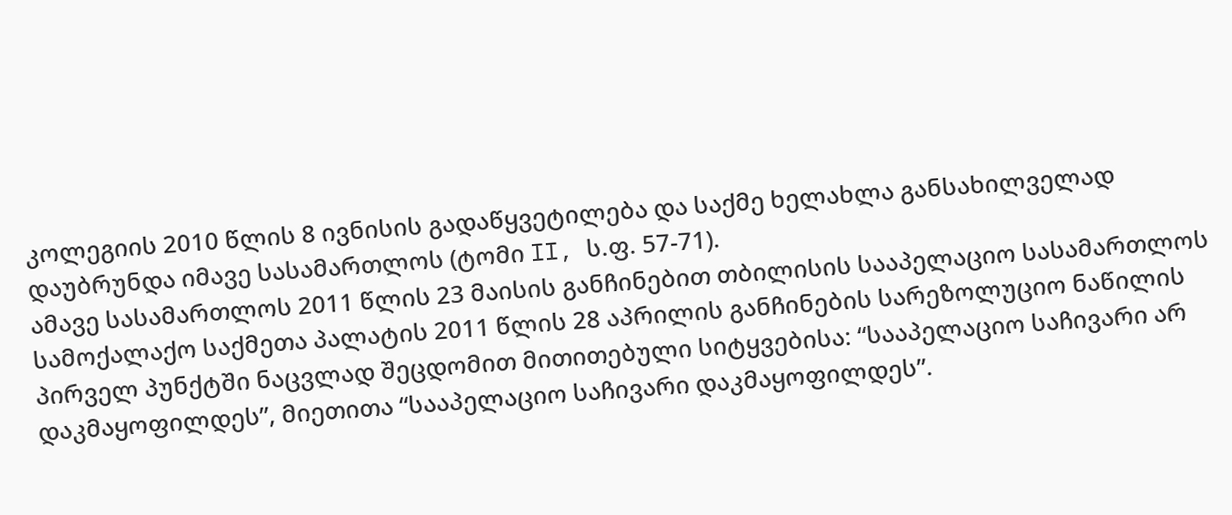კოლეგიის 2010 წლის 8 ივნისის გადაწყვეტილება და საქმე ხელახლა განსახილველად დაუბრუნდა იმავე სასამართლოს (ტომი II, ს.ფ. 57-71).
ამავე სასამართლოს 2011 წლის 23 მაისის განჩინებით თბილისის სააპელაციო სასამართლოს სამოქალაქო საქმეთა პალატის 2011 წლის 28 აპრილის განჩინების სარეზოლუციო ნაწილის პირველ პუნქტში ნაცვლად შეცდომით მითითებული სიტყვებისა: “სააპელაციო საჩივარი არ დაკმაყოფილდეს”, მიეთითა “სააპელაციო საჩივარი დაკმაყოფილდეს”.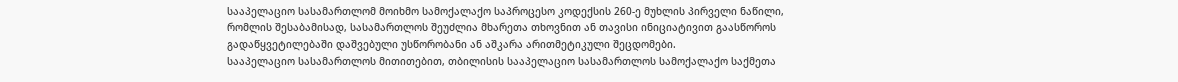სააპელაციო სასამართლომ მოიხმო სამოქალაქო საპროცესო კოდექსის 260-ე მუხლის პირველი ნაწილი, რომლის შესაბამისად, სასამართლოს შეუძლია მხარეთა თხოვნით ან თავისი ინიციატივით გაასწოროს გადაწყვეტილებაში დაშვებული უსწორობანი ან აშკარა არითმეტიკული შეცდომები.
სააპელაციო სასამართლოს მითითებით, თბილისის სააპელაციო სასამართლოს სამოქალაქო საქმეთა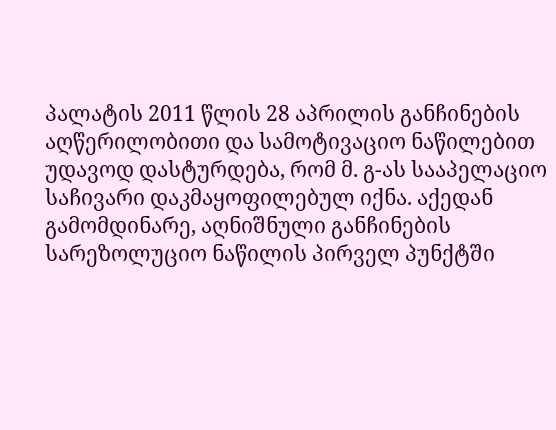პალატის 2011 წლის 28 აპრილის განჩინების აღწერილობითი და სამოტივაციო ნაწილებით უდავოდ დასტურდება, რომ მ. გ-ას სააპელაციო საჩივარი დაკმაყოფილებულ იქნა. აქედან გამომდინარე, აღნიშნული განჩინების სარეზოლუციო ნაწილის პირველ პუნქტში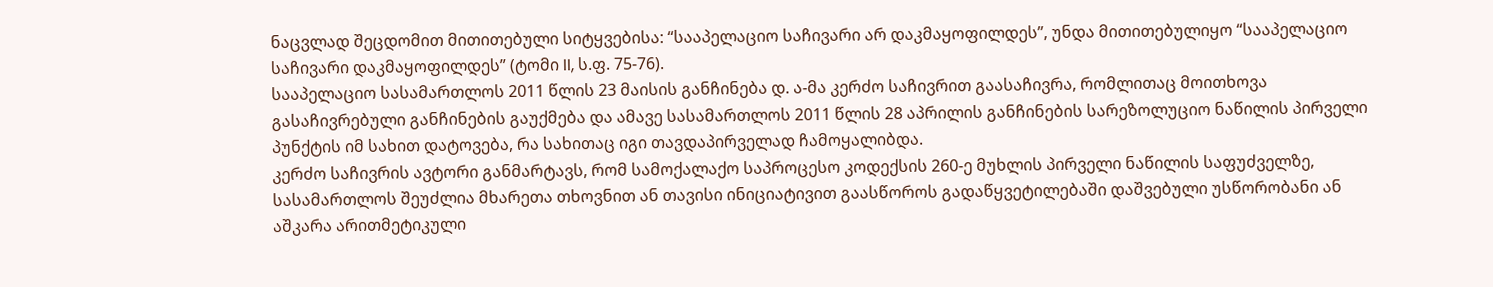ნაცვლად შეცდომით მითითებული სიტყვებისა: “სააპელაციო საჩივარი არ დაკმაყოფილდეს”, უნდა მითითებულიყო “სააპელაციო საჩივარი დაკმაყოფილდეს” (ტომი II, ს.ფ. 75-76).
სააპელაციო სასამართლოს 2011 წლის 23 მაისის განჩინება დ. ა-მა კერძო საჩივრით გაასაჩივრა, რომლითაც მოითხოვა გასაჩივრებული განჩინების გაუქმება და ამავე სასამართლოს 2011 წლის 28 აპრილის განჩინების სარეზოლუციო ნაწილის პირველი პუნქტის იმ სახით დატოვება, რა სახითაც იგი თავდაპირველად ჩამოყალიბდა.
კერძო საჩივრის ავტორი განმარტავს, რომ სამოქალაქო საპროცესო კოდექსის 260-ე მუხლის პირველი ნაწილის საფუძველზე, სასამართლოს შეუძლია მხარეთა თხოვნით ან თავისი ინიციატივით გაასწოროს გადაწყვეტილებაში დაშვებული უსწორობანი ან აშკარა არითმეტიკული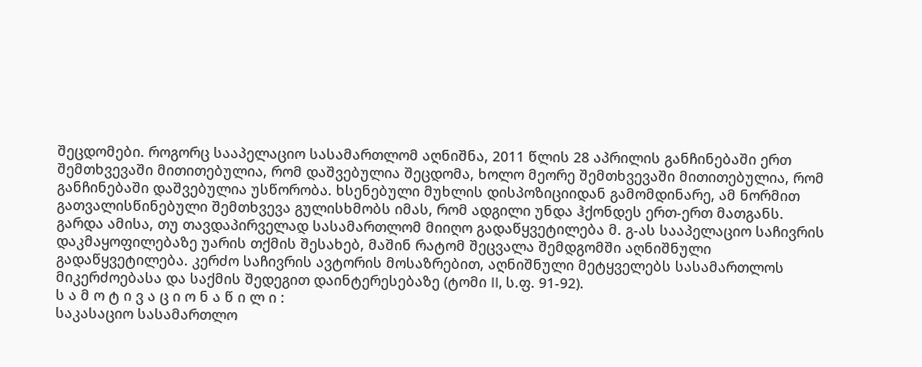შეცდომები. როგორც სააპელაციო სასამართლომ აღნიშნა, 2011 წლის 28 აპრილის განჩინებაში ერთ შემთხვევაში მითითებულია, რომ დაშვებულია შეცდომა, ხოლო მეორე შემთხვევაში მითითებულია, რომ განჩინებაში დაშვებულია უსწორობა. ხსენებული მუხლის დისპოზიციიდან გამომდინარე, ამ ნორმით გათვალისწინებული შემთხვევა გულისხმობს იმას, რომ ადგილი უნდა ჰქონდეს ერთ-ერთ მათგანს. გარდა ამისა, თუ თავდაპირველად სასამართლომ მიიღო გადაწყვეტილება მ. გ-ას სააპელაციო საჩივრის დაკმაყოფილებაზე უარის თქმის შესახებ, მაშინ რატომ შეცვალა შემდგომში აღნიშნული გადაწყვეტილება. კერძო საჩივრის ავტორის მოსაზრებით, აღნიშნული მეტყველებს სასამართლოს მიკერძოებასა და საქმის შედეგით დაინტერესებაზე (ტომი II, ს.ფ. 91-92).
ს ა მ ო ტ ი ვ ა ც ი ო ნ ა წ ი ლ ი :
საკასაციო სასამართლო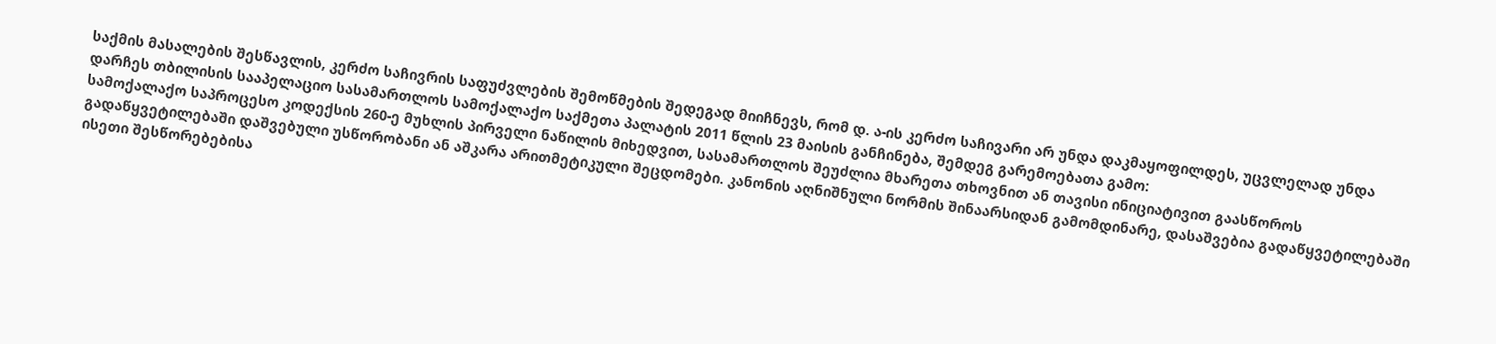საქმის მასალების შესწავლის, კერძო საჩივრის საფუძვლების შემოწმების შედეგად მიიჩნევს, რომ დ. ა-ის კერძო საჩივარი არ უნდა დაკმაყოფილდეს, უცვლელად უნდა დარჩეს თბილისის სააპელაციო სასამართლოს სამოქალაქო საქმეთა პალატის 2011 წლის 23 მაისის განჩინება, შემდეგ გარემოებათა გამო:
სამოქალაქო საპროცესო კოდექსის 260-ე მუხლის პირველი ნაწილის მიხედვით, სასამართლოს შეუძლია მხარეთა თხოვნით ან თავისი ინიციატივით გაასწოროს გადაწყვეტილებაში დაშვებული უსწორობანი ან აშკარა არითმეტიკული შეცდომები. კანონის აღნიშნული ნორმის შინაარსიდან გამომდინარე, დასაშვებია გადაწყვეტილებაში ისეთი შესწორებებისა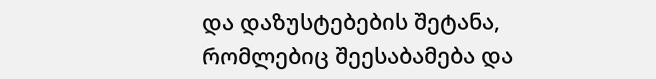და დაზუსტებების შეტანა, რომლებიც შეესაბამება და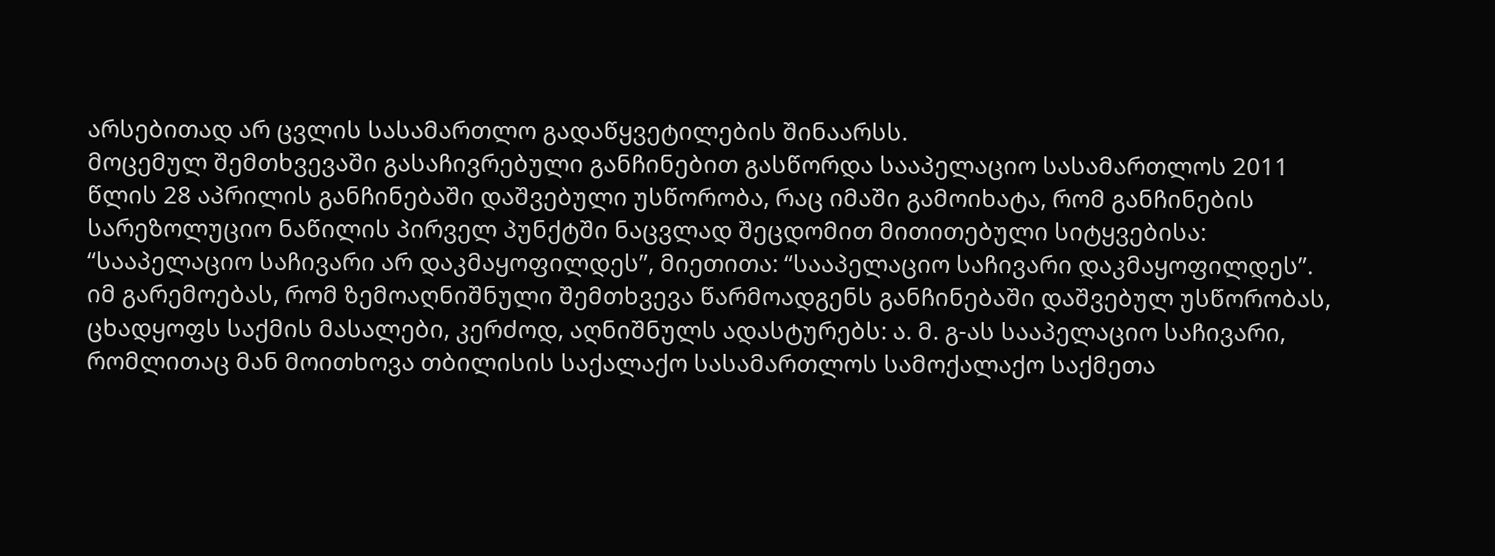არსებითად არ ცვლის სასამართლო გადაწყვეტილების შინაარსს.
მოცემულ შემთხვევაში გასაჩივრებული განჩინებით გასწორდა სააპელაციო სასამართლოს 2011 წლის 28 აპრილის განჩინებაში დაშვებული უსწორობა, რაც იმაში გამოიხატა, რომ განჩინების სარეზოლუციო ნაწილის პირველ პუნქტში ნაცვლად შეცდომით მითითებული სიტყვებისა: “სააპელაციო საჩივარი არ დაკმაყოფილდეს”, მიეთითა: “სააპელაციო საჩივარი დაკმაყოფილდეს”.
იმ გარემოებას, რომ ზემოაღნიშნული შემთხვევა წარმოადგენს განჩინებაში დაშვებულ უსწორობას, ცხადყოფს საქმის მასალები, კერძოდ, აღნიშნულს ადასტურებს: ა. მ. გ-ას სააპელაციო საჩივარი, რომლითაც მან მოითხოვა თბილისის საქალაქო სასამართლოს სამოქალაქო საქმეთა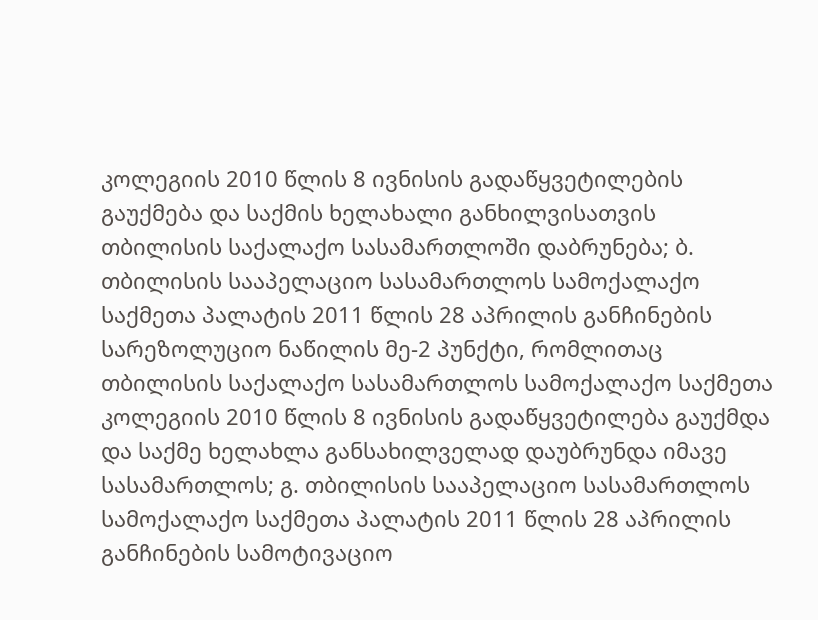კოლეგიის 2010 წლის 8 ივნისის გადაწყვეტილების გაუქმება და საქმის ხელახალი განხილვისათვის თბილისის საქალაქო სასამართლოში დაბრუნება; ბ. თბილისის სააპელაციო სასამართლოს სამოქალაქო საქმეთა პალატის 2011 წლის 28 აპრილის განჩინების სარეზოლუციო ნაწილის მე-2 პუნქტი, რომლითაც თბილისის საქალაქო სასამართლოს სამოქალაქო საქმეთა კოლეგიის 2010 წლის 8 ივნისის გადაწყვეტილება გაუქმდა და საქმე ხელახლა განსახილველად დაუბრუნდა იმავე სასამართლოს; გ. თბილისის სააპელაციო სასამართლოს სამოქალაქო საქმეთა პალატის 2011 წლის 28 აპრილის განჩინების სამოტივაციო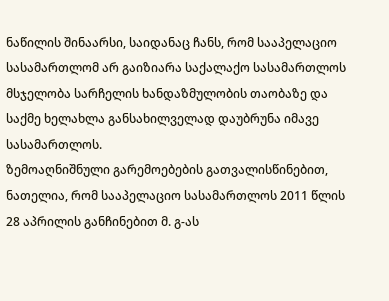ნაწილის შინაარსი, საიდანაც ჩანს, რომ სააპელაციო სასამართლომ არ გაიზიარა საქალაქო სასამართლოს მსჯელობა სარჩელის ხანდაზმულობის თაობაზე და საქმე ხელახლა განსახილველად დაუბრუნა იმავე სასამართლოს.
ზემოაღნიშნული გარემოებების გათვალისწინებით, ნათელია, რომ სააპელაციო სასამართლოს 2011 წლის 28 აპრილის განჩინებით მ. გ-ას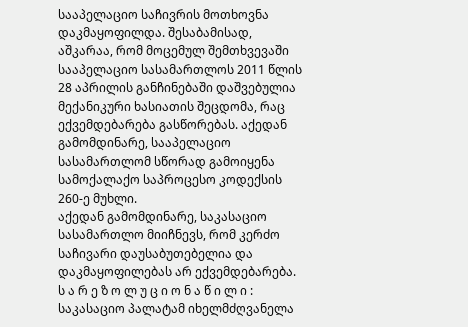სააპელაციო საჩივრის მოთხოვნა დაკმაყოფილდა. შესაბამისად, აშკარაა, რომ მოცემულ შემთხვევაში სააპელაციო სასამართლოს 2011 წლის 28 აპრილის განჩინებაში დაშვებულია მექანიკური ხასიათის შეცდომა, რაც ექვემდებარება გასწორებას. აქედან გამომდინარე, სააპელაციო სასამართლომ სწორად გამოიყენა სამოქალაქო საპროცესო კოდექსის 260-ე მუხლი.
აქედან გამომდინარე, საკასაციო სასამართლო მიიჩნევს, რომ კერძო საჩივარი დაუსაბუთებელია და დაკმაყოფილებას არ ექვემდებარება.
ს ა რ ე ზ ო ლ უ ც ი ო ნ ა წ ი ლ ი :
საკასაციო პალატამ იხელმძღვანელა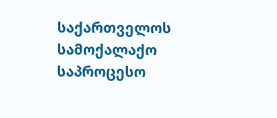საქართველოს სამოქალაქო საპროცესო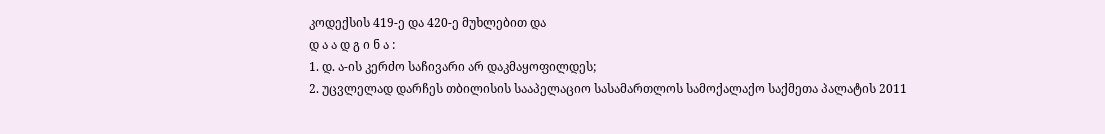კოდექსის 419-ე და 420-ე მუხლებით და
დ ა ა დ გ ი ნ ა :
1. დ. ა-ის კერძო საჩივარი არ დაკმაყოფილდეს;
2. უცვლელად დარჩეს თბილისის სააპელაციო სასამართლოს სამოქალაქო საქმეთა პალატის 2011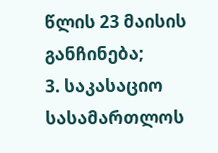წლის 23 მაისის განჩინება;
3. საკასაციო სასამართლოს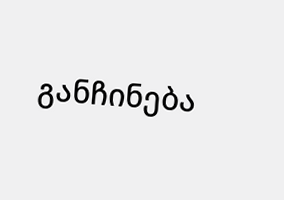განჩინება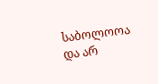საბოლოოა და არ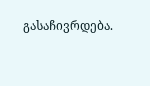გასაჩივრდება.